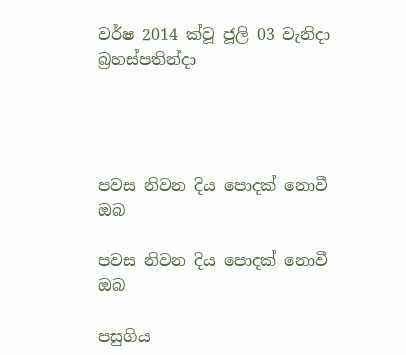වර්ෂ 2014 ක්වූ ජූලි 03 වැනිදා බ්‍රහස්පතින්දා




පවස නිවන දිය පොදක් නොවී ඔබ

පවස නිවන දිය පොදක් නොවී ඔබ

පසුගිය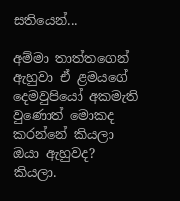සතියෙන්...

අම්මා තාත්තගෙන් ඇහුවා ඒ ළමයගේ දෙමවුපියෝ අකමැති වුණොත් මොකද කරන්නේ කියලා ඔයා ඇහුවද? කියලා.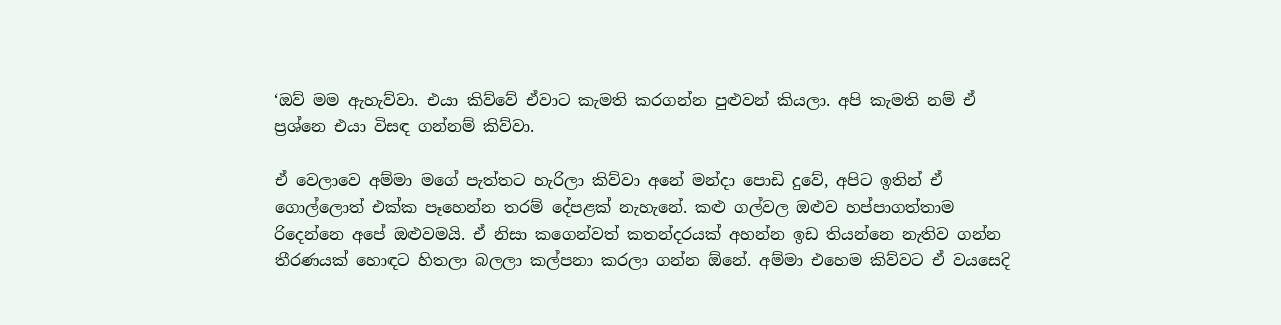‘ඔව් මම ඇහැව්වා. එයා කිව්වේ ඒවාට කැමති කරගන්න පුළුවන් කියලා. අපි කැමති නම් ඒ ප්‍රශ්නෙ එයා විසඳ ගන්නම් කිව්වා.

ඒ වෙලාවෙ අම්මා මගේ පැත්තට හැරිලා කිව්වා අනේ මන්දා පොඩි දුවේ, අපිට ඉතින් ඒ ගොල්ලොත් එක්ක පෑහෙන්න තරම් දේපළක් නැහැනේ. කළු ගල්වල ඔළුව හප්පාගත්තාම රිදෙන්නෙ අපේ ඔළුවමයි. ඒ නිසා කගෙන්වත් කතන්දරයක් අහන්න ඉඩ තියන්නෙ නැතිව ගන්න තීරණයක් හොඳට හිතලා බලලා කල්පනා කරලා ගන්න ඕනේ. අම්මා එහෙම කිව්වට ඒ වයසෙදි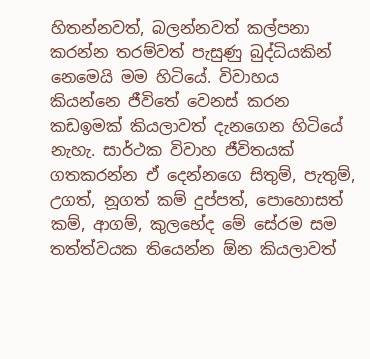හිතන්නවත්, බලන්නවත් කල්පනා කරන්න තරම්වත් පැසුණු බුද්ධියකින් නෙමෙයි මම හිටියේ. විවාහය කියන්නෙ ජීවිතේ වෙනස් කරන කඩඉමක් කියලාවත් දැනගෙන හිටියේ නැහැ. සාර්ථක විවාහ ජීවිතයක් ගතකරන්න ඒ දෙන්නගෙ සිතුම්, පැතුම්, උගත්, නූගත් කම් දුප්පත්, පොහොසත් කම්, ආගම්, කුලභේද මේ සේරම සම තත්ත්වයක තියෙන්න ඕන කියලාවත්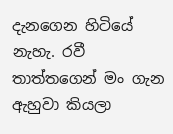දැනගෙන හිටියේ නැහැ. රවී තාත්තගෙන් මං ගැන ඇහුවා කියලා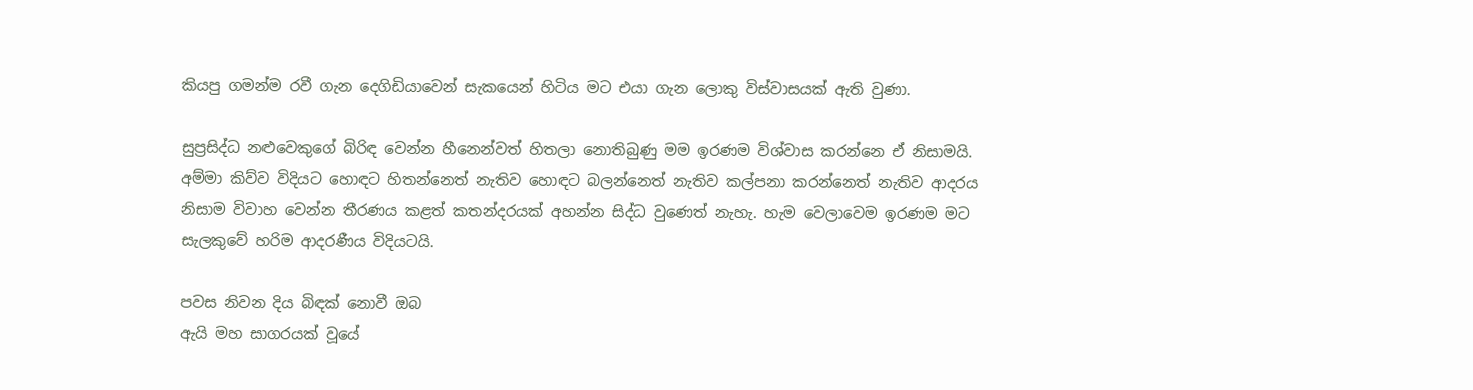කියපු ගමන්ම රවී ගැන දෙගිඩියාවෙන් සැකයෙන් හිටිය මට එයා ගැන ලොකු විස්වාසයක් ඇති වුණා.

සුප්‍රසිද්ධ නළුවෙකුගේ බිරිඳ වෙන්න හීනෙන්වත් හිතලා නොතිබුණු මම ඉරණම විශ්වාස කරන්නෙ ඒ නිසාමයි. අම්මා කිව්ව විදියට හොඳට හිතන්නෙත් නැතිව හොඳට බලන්නෙත් නැතිව කල්පනා කරන්නෙත් නැතිව ආදරය නිසාම විවාහ වෙන්න තීරණය කළත් කතන්දරයක් අහන්න සිද්ධ වුණෙත් නැහැ. හැම වෙලාවෙම ඉරණම මට සැලකුවේ හරිම ආදරණීය විදියටයි.

පවස නිවන දිය බිඳක් නොවී ඔබ
ඇයි මහ සාගරයක් වූයේ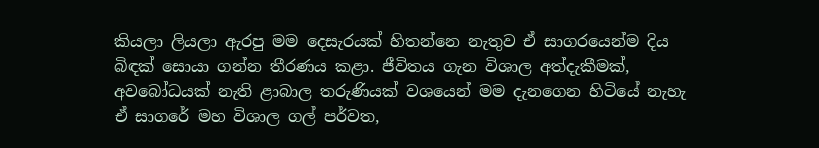කියලා ලියලා ඇරපු මම දෙසැරයක් හිතන්නෙ නැතුව ඒ සාගරයෙන්ම දිය බිඳක් සොයා ගන්න තීරණය කළා. ජීවිතය ගැන විශාල අත්දැකීමක්, අවබෝධයක් නැති ළාබාල තරුණියක් වශයෙන් මම දැනගෙන හිටියේ නැහැ ඒ සාගරේ මහ විශාල ගල් පර්වත,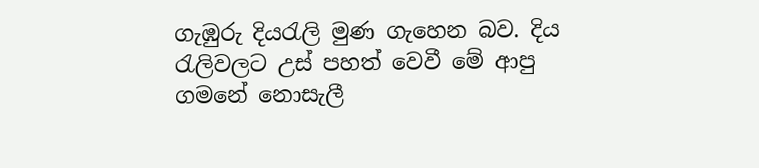ගැඹුරු දියරැලි මුණ ගැහෙන බව. දිය රැලිවලට උස් පහත් වෙවී මේ ආපු ගමනේ නොසැලී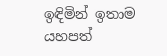ඉඳිමින් ඉතාම යහපත්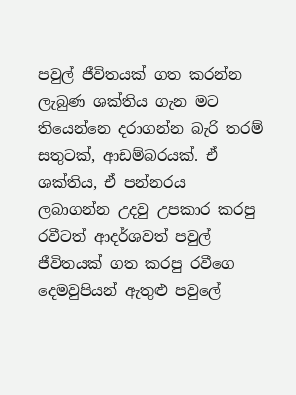පවුල් ජීවිතයක් ගත කරන්න ලැබුණ ශක්තිය ගැන මට තියෙන්නෙ දරාගන්න බැරි තරම් සතුටක්, ආඩම්බරයක්. ඒ ශක්තිය, ඒ පන්නරය ලබාගන්න උදවු උපකාර කරපු රවීටත් ආදර්ශවත් පවුල් ජීවිතයක් ගත කරපු රවීගෙ දෙමවුපියන් ඇතුළු පවුලේ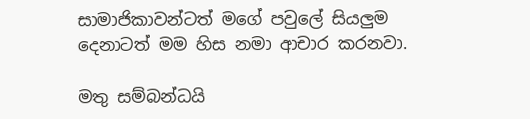සාමාජිකාවන්ටත් මගේ පවුලේ සියලුම දෙනාටත් මම හිස නමා ආචාර කරනවා.

මතු සම්බන්ධයි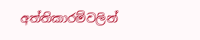අත්තිකාරම්වලින්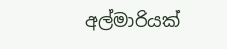අල්මාරියක්